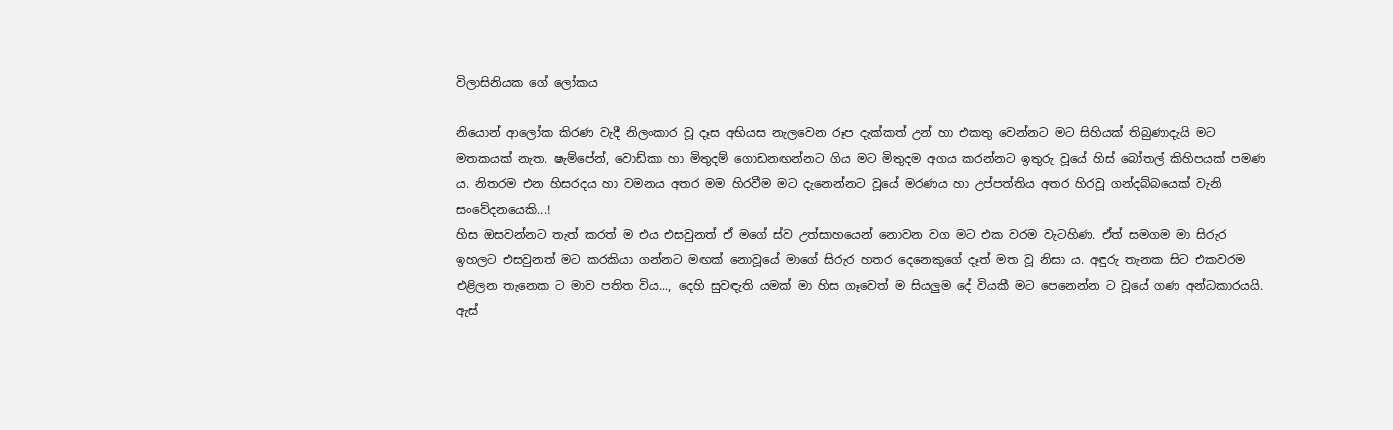විලාසිනියක ගේ ලෝකය

නියොන් ආලෝක කිරණ වැදී නිලංකාර වූ දෑස අභියස නැලවෙන රූප දැක්කත් උන් හා එකතු වෙන්නට මට සිහියක් තිබුණාදැයි මට මතකයක් නැත. ෂැම්පේන්, වොඩ්කා හා මිතුදම් ගොඩනඟන්නට ගිය මට මිතුදම අගය කරන්නට ඉතුරු වූයේ හිස් බෝතල් කිහිපයක් පමණ ය. නිතරම එන හිසරදය හා වමනය අතර මම හිරවීම මට දැනෙන්නට වූයේ මරණය හා උප්පත්තිය අතර හිරවූ ගන්දබ්බයෙක් වැනි සංවේදනයෙකි...!
හිස ඔසවන්නට තැත් කරත් ම එය එසවුනත් ඒ මගේ ස්ව උත්සාහයෙන් නොවන වග මට එක වරම වැටහිණ. ඒත් සමගම මා සිරුර ඉහලට එසවුනත් මට කරකියා ගන්නට මඟක් නොවූයේ මාගේ සිරුර හතර දෙනෙකුගේ දෑත් මත වූ නිසා ය. අඳුරු තැනක සිට එකවරම එළිලන තැනෙක ට මාව පතිත විය..., දෙහි සුවඳැති යමක් මා හිස ගෑවෙත් ම සියලුම දේ වියකී මට පෙනෙන්න ට වූයේ ගණ අන්ධකාරයයි.
ඇස්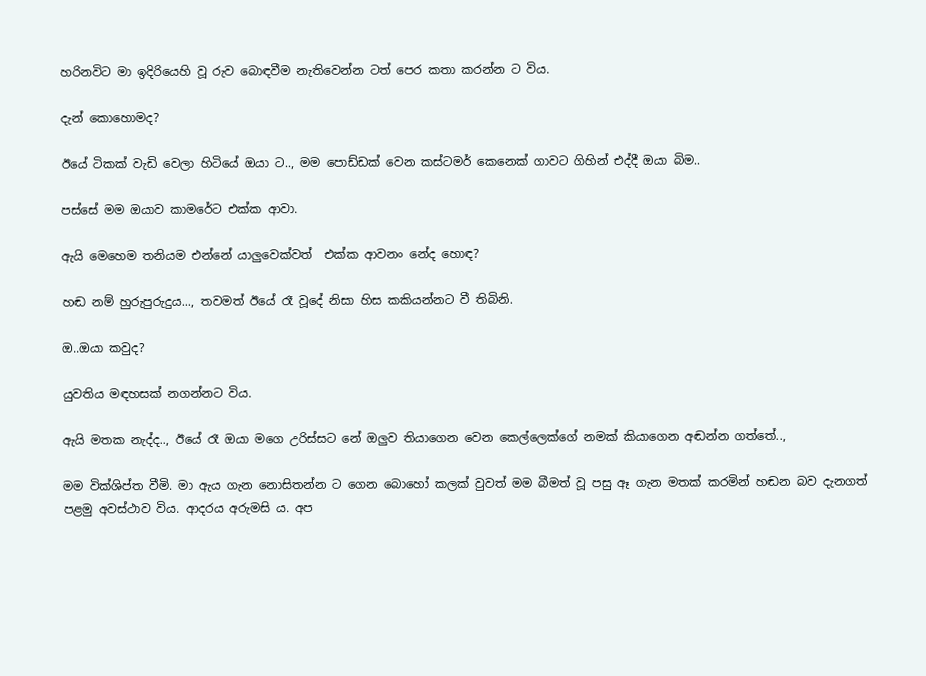හරිනවිට මා ඉදිරියෙහි වූ රුව බොඳවීම නැතිවෙන්න ටත් පෙර කතා කරන්න ට විය.

දැන් කොහොමද?

ඊයේ ටිකක් වැඩි වෙලා හිටියේ ඔයා ට.., මම පොඩ්ඩක් වෙන කස්ටමර් කෙනෙක් ගාවට ගිහින් එද්දී ඔයා බිම..

පස්සේ මම ඔයාව කාමරේට එක්ක ආවා.

ඇයි මෙහෙම තනියම එන්නේ යාලුවෙක්වත්  එක්ක ආවනං නේද හොඳ?

හඬ නම් හුරුපුරුදුය..., තවමත් ඊයේ රෑ වූදේ නිසා හිස කකියන්නට වී තිබිනි.

ඔ..ඔයා කවුද?

යුවතිය මඳහසක් නගන්නට විය.

ඇයි මතක නැද්ද.., ඊයේ රෑ ඔයා මගෙ උරිස්සට නේ ඔලුව තියාගෙන වෙන කෙල්ලෙක්ගේ නමක් කියාගෙන අඬන්න ගත්තේ..,

මම වික්ශිප්ත වීමි. මා ඇය ගැන නොසිතන්න ට ගෙන බොහෝ කලක් වුවත් මම බීමත් වූ පසු ඈ ගැන මතක් කරමින් හඬන බව දැනගත් පළමු අවස්ථාව විය. ආදරය අරුමසි ය. අප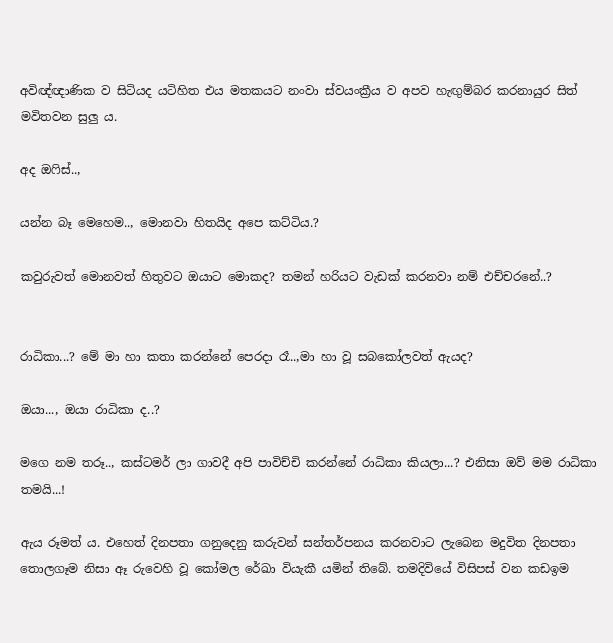අවිඥ්ඥාණික ව සිටියද යටිහිත එය මතකයට නංවා ස්වයංක්‍රීය ව අපව හැඟුම්බර කරනායුර සිත් මවිතවන සුලු ය.

අද ඔෆිස්..,

යන්න බෑ මෙහෙම.., මොනවා හිතයිද අපෙ කට්ටිය.?

කවුරුවත් මොනවත් හිතුවට ඔයාට මොකද? තමන් හරියට වැඩක් කරනවා නම් එච්චරනේ..?


රාධිකා...? මේ මා හා කතා කරන්නේ පෙරදා රෑ..,මා හා වූ සබකෝලවත් ඇයද?

ඔයා..., ඔයා රාධිකා ද..?

මගෙ නම තරූ.., කස්ටමර් ලා ගාවදී අපි පාවිච්චි කරන්නේ රාධිකා කියලා...? එනිසා ඔව් මම රාධිකා තමයි...!

ඇය රූමත් ය. එහෙත් දිනපතා ගනුදෙනු කරුවන් සන්තර්පනය කරනවාට ලැබෙන මදුවිත දිනපතා තොලගෑම නිසා ඈ රුවෙහි වූ කෝමල රේඛා වියැකී යමින් තිබේ. තමදිවියේ විසිපස් වන කඩඉම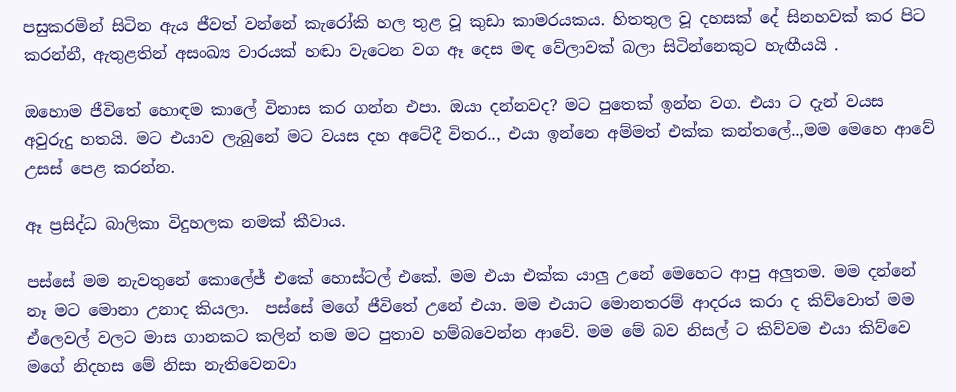පසුකරමින් සිටින ඇය ජීවත් වන්නේ කැරෝකි හල තුළ වූ කුඩා කාමරයකය. හිතතුල වූ දහසක් දේ සිනහවක් කර පිට කරන්නී, ඇතුළතින් අසංඛ්‍ය වාරයක් හඬා වැටෙන වග ඈ දෙස මඳ වේලාවක් බලා සිටින්නෙකුට හැඟීයයි .

ඔහොම ජීවිතේ හොඳම කාලේ විනාස කර ගන්න එපා. ඔයා දන්නවද? මට පුතෙක් ඉන්න වග. එයා ට දැන් වයස අවුරුදු හතයි. මට එයාව ලැබුනේ මට වයස දහ අටේදී විතර.., එයා ඉන්නෙ අම්මත් එක්ක කන්තලේ..,මම මෙහෙ ආවේ උසස් පෙළ කරන්න.

ඈ ප්‍රසිද්ධ බාලිකා විදුහලක නමක් කීවාය.

පස්සේ මම නැවතුනේ කොලේජ් එකේ හොස්ටල් එකේ. මම එයා එක්ක යාලු උනේ මෙහෙට ආපු අලුතම. මම දන්නේ නෑ මට මොනා උනාද කියලා.  පස්සේ මගේ ජීවිතේ උනේ එයා. මම එයාට මොනතරම් ආදරය කරා ද කිව්වොත් මම ඒලෙවල් වලට මාස ගානකට කලින් තම මට පුතාව හම්බවෙන්න ආවේ. මම මේ බව නිසල් ට කිව්වම එයා කිව්වෙ මගේ නිදහස මේ නිසා නැතිවෙනවා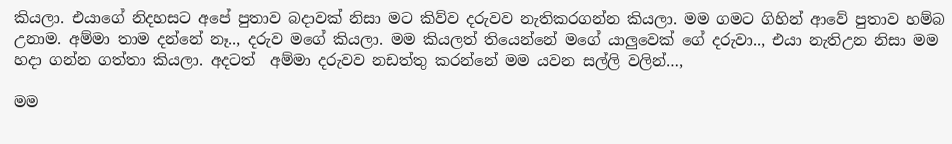කියලා. එයාගේ නිදහසට අපේ පුතාව බදාවක් නිසා මට කිව්ව දරුවව නැතිකරගන්න කියලා. මම ගමට ගිහින් ආවේ පුතාව හම්බ උනාම. අම්මා තාම දන්නේ නෑ.., දරුව මගේ කියලා. මම කියලත් තියෙන්නේ මගේ යාලුවෙක් ගේ දරුවා.., එයා නැතිඋන නිසා මම හදා ගන්න ගත්තා කියලා. අදටත්  අම්මා දරුවව නඩත්තු කරන්නේ මම යවන සල්ලි වලින්…,

මම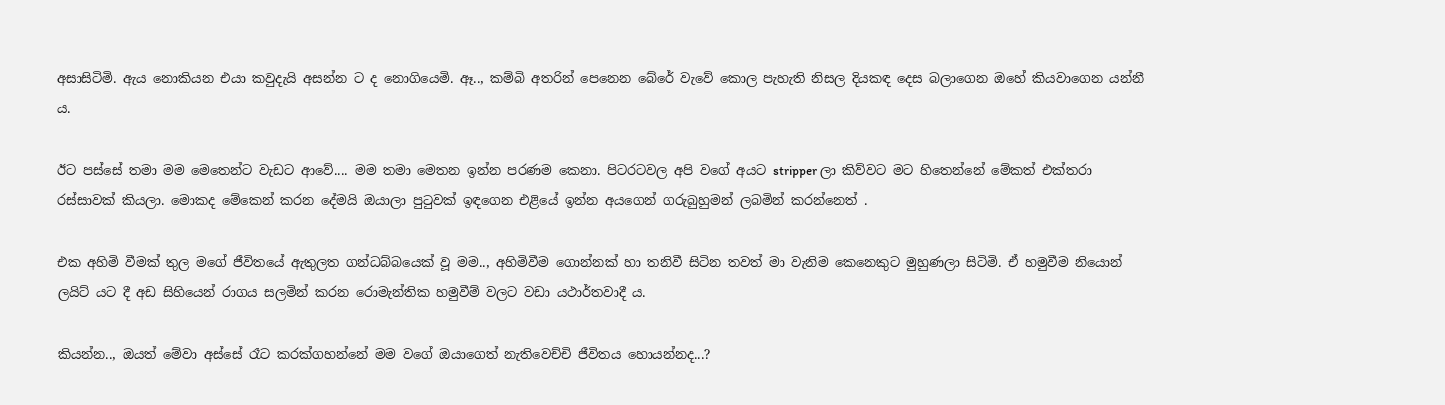අසාසිටිමි. ඇය නොකියන එයා කවුදැයි අසන්න ට ද නොගියෙමි. ඈ.., කම්බි අතරින් පෙනෙන බේරේ වැවේ කොල පැහැති නිසල දියකඳ දෙස බලාගෙන ඔහේ කියවාගෙන යන්නී ය.

ඊට පස්සේ තමා මම මෙතෙන්ට වැඩට ආවේ.... මම තමා මෙතන ඉන්න පරණම කෙනා. පිටරටවල අපි වගේ අයට stripper ලා කිව්වට මට හිතෙන්නේ මේකත් එක්තරා රස්සාවක් කියලා. මොකද මේකෙන් කරන දේමයි ඔයාලා පුටුවක් ඉඳගෙන එළියේ ඉන්න අයගෙන් ගරුබුහුමන් ලබමින් කරන්නෙත් .

එක අහිමි වීමක් තුල මගේ ජීවිතයේ ඇතුලත ගන්ධබ්බයෙක් වූ මම.., අහිමිවීම ගොන්නක් හා තනිවී සිටින තවත් මා වැනිම කෙනෙකුට මුහුණලා සිටිමි. ඒ හමුවීම නියොන් ලයිට් යට දී අඩ සිහියෙන් රාගය සලමින් කරන රොමැන්තික හමුවීම් වලට වඩා යථාර්තවාදී ය.

කියන්න.., ඔයත් මේවා අස්සේ රෑට කරක්ගහන්නේ මම වගේ ඔයාගෙත් නැතිවෙච්චි ජීවිතය හොයන්නද...?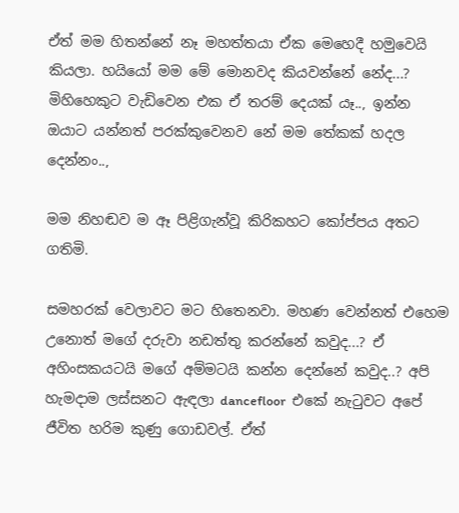ඒත් මම හිතන්නේ නෑ මහත්තයා ඒක මෙහෙදී හමුවෙයි කියලා. හයියෝ මම මේ මොනවද කියවන්නේ නේද...? මිහිහෙකුට වැඩිවෙන එක ඒ තරම් දෙයක් යෑ.., ඉන්න ඔයාට යන්නත් පරක්කුවෙනව නේ මම තේකක් හදල දෙන්නං..,

මම නිහඬව ම ඈ පිළිගැන්වූ කිරිකහට කෝප්පය අතට ගතිමි.

සමහරක් වෙලාවට මට හිතෙනවා. මහණ වෙන්නත් එහෙම උනොත් මගේ දරුවා නඩත්තු කරන්නේ කවුද...? ඒ අහිංසකයටයි මගේ අම්මටයි කන්න දෙන්නේ කවුද..? අපි හැමදාම ලස්සනට ඇඳලා dancefloor  එකේ නැටුවට අපේ ජීවිත හරිම කුණු ගොඩවල්. ඒත්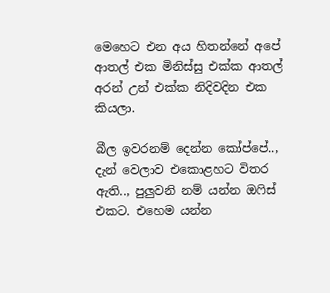මෙහෙට එන අය හිතන්නේ අපේ ආතල් එක මිනිස්සු එක්ක ආතල් අරන් උන් එක්ක නිදිවදින එක කියලා.

බීල ඉවරනම් දෙන්න කෝප්පේ.., දැන් වෙලාව එකොළහට විතර ඇති.., පුලුවනි නම් යන්න ඔෆිස් එකට. එහෙම යන්න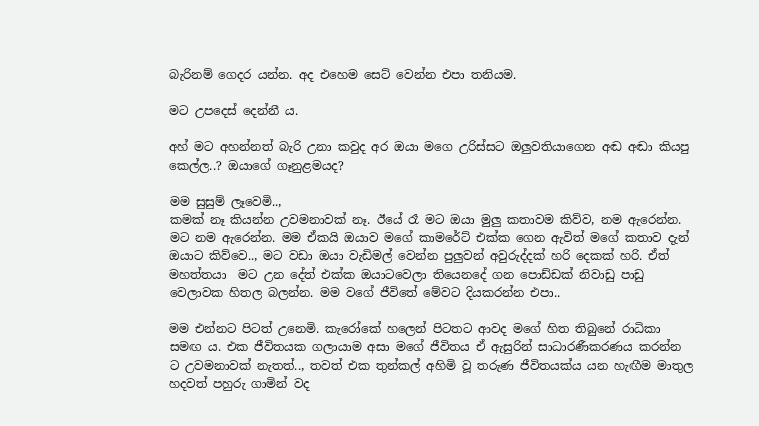බැරිනම් ගෙදර යන්න. අද එහෙම සෙට් වෙන්න එපා තනියම.

මට උපදෙස් දෙන්නී ය.

අහ් මට අහන්නත් බැරි උනා කවුද අර ඔයා මගෙ උරිස්සට ඔලුවතියාගෙන අඬ අඬා කියපු කෙල්ල..? ඔයාගේ ගෑනුළමයද?

මම සුසුම් ලෑවෙමි..,
කමක් නෑ කියන්න උවමනාවක් නෑ. ඊයේ රෑ මට ඔයා මුලු කතාවම කිව්ව, නම ඇරෙන්න. මට නම ඇරෙන්න. මම ඒකයි ඔයාව මගේ කාමරේට් එක්ක ගෙන ඇවිත් මගේ කතාව දැන් ඔයාට කිව්වෙ.., මට වඩා ඔයා වැඩිමල් වෙන්න පුලුවන් අවුරුද්දක් හරි දෙකක් හරි. ඒත් මහත්තයා  මට උන දේත් එක්ක ඔයාටවෙලා තියෙනදේ ගන පොඩ්ඩක් නිවාඩු පාඩු වෙලාවක හිතල බලන්න. මම වගේ ජීවිතේ මේවට දියකරන්න එපා..

මම එන්නට පිටත් උනෙමි. කැරෝකේ හලෙන් පිටතට ආවද මගේ හිත තිබුනේ රාධිකා සමඟ ය. එක ජීවිතයක ගලායාම අසා මගේ ජීවිතය ඒ ඇසුරින් සාධාරණීකරණය කරන්න ට උවමනාවක් නැතත්.., තවත් එක තුන්කල් අහිමි වූ තරුණ ජීවිතයක්ය යන හැඟීම මාතුල හදවත් පහුරු ගාමින් වද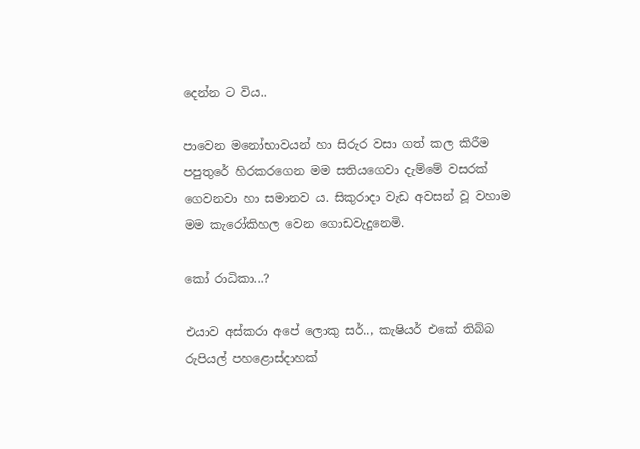දෙන්න ට විය..

පාවෙන මනෝභාවයන් හා සිරුර වසා ගත් කල කිරීම පපුතුරේ හිරකරගෙන මම සතියගෙවා දැම්මේ වසරක් ගෙවනවා හා සමානව ය. සිකුරාදා වැඩ අවසන් වූ වහාම මම කැරෝකිහල වෙන ගොඩවැදුනෙමි.

කෝ රාධිකා...?

එයාව අස්කරා අපේ ලොකු සර්.., කැෂියර් එකේ තිබ්බ රුපියල් පහළොස්දාහක්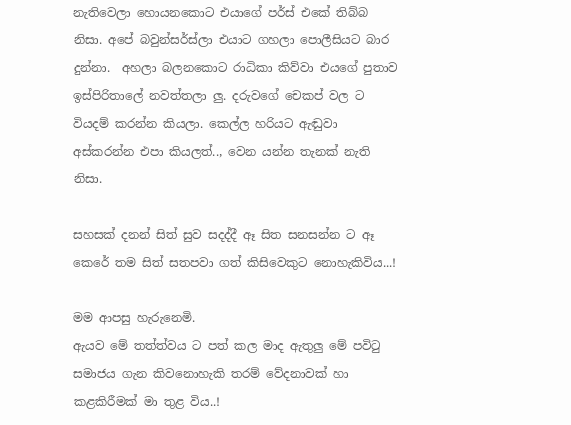නැතිවෙලා හොයනකොට එයාගේ පර්ස් එකේ තිබ්බ නිසා. අපේ බවුන්සර්ස්ලා එයාට ගහලා පොලීසියට බාර දුන්නා.  අහලා බලනකොට රාධිකා කිව්වා එයගේ පුතාව ඉස්පිරිතාලේ නවත්තලා ලු. දරුවගේ චෙකප් වල ට වියදම් කරන්න කියලා. කෙල්ල හරියට ඇඬුවා අස්කරන්න එපා කියලත්.., වෙන යන්න තැනක් නැති නිසා.

සහසක් දනන් සිත් සුව සදද්දී ඈ සිත සනසන්න ට ඈ කෙරේ තම සිත් සතපවා ගත් කිසිවෙකුට නොහැකිවිය...!

මම ආපසු හැරුනෙමි.
ඇයව මේ තත්ත්වය ට පත් කල මාද ඇතුලු මේ පවිටු සමාජය ගැන කිවනොහැකි තරම් වේදනාවක් හා කළකිරීමක් මා තුළ විය..!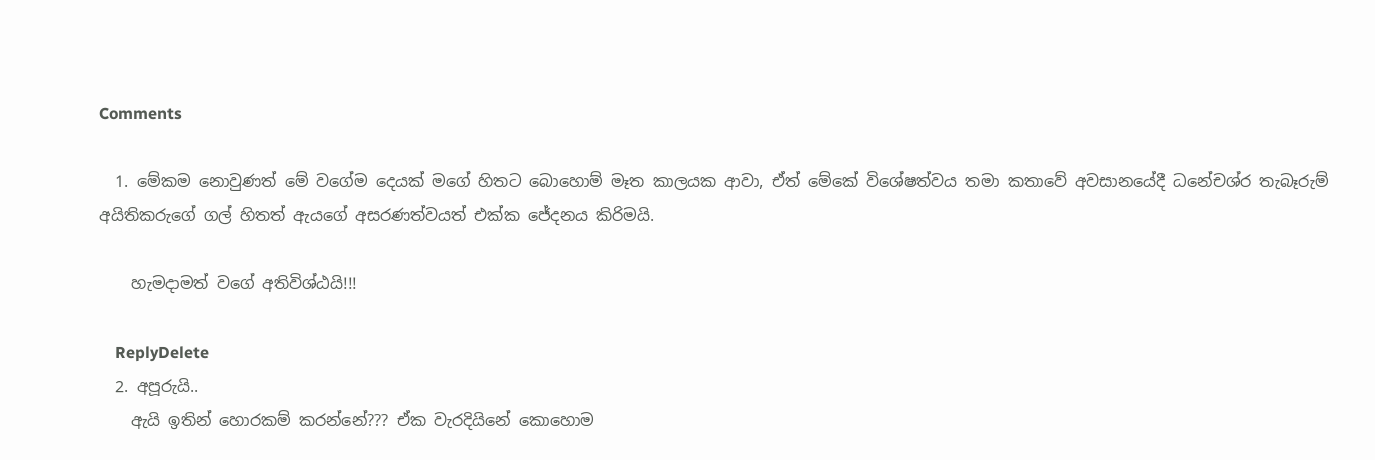Comments

  1. මේකම නොවුණත් මේ වගේම දෙයක් මගේ හිතට බොහොම් මෑත කාලයක ආවා, ඒත් මේකේ විශේෂත්වය තමා කතාවේ අවසානයේදී ධනේචශ්ර තැබෑරුම් අයිතිකරුගේ ගල් හිතත් ඇයගේ අසරණත්වයත් එක්ක ජේදනය කිරිමයි.

    හැමදාමත් වගේ අතිවිශ්ඨයි!!!

    ReplyDelete
  2. අපූරුයි..
    ඇයි ඉතින් හොරකම් කරන්නේ??? ඒක වැරදියිනේ කොහොම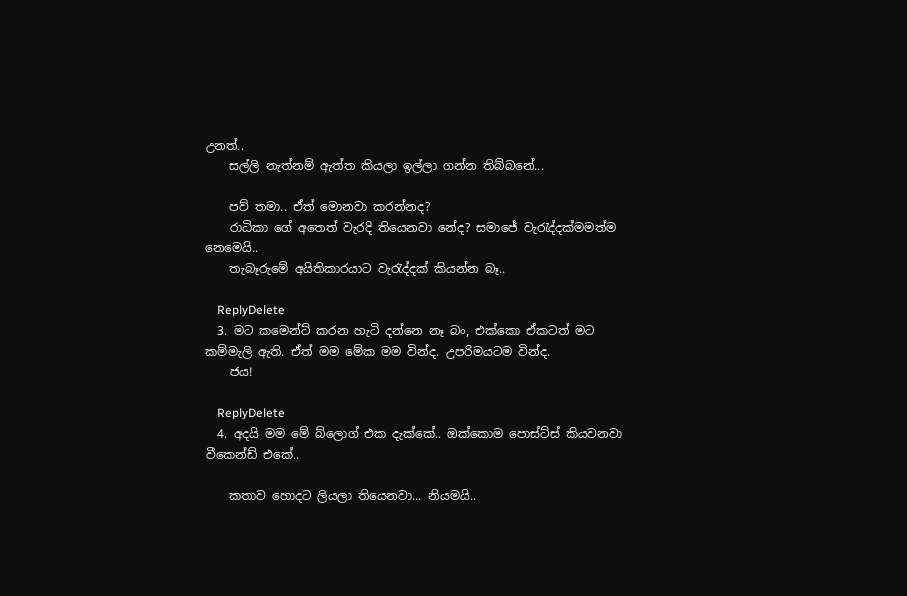උනත්..
    සල්ලි නැත්නම් ඇත්ත කියලා ඉල්ලා ගන්න තිබ්බනේ...

    පව් තමා.. ඒත් මොනවා කරන්නද?
    රාධිකා ගේ අතෙත් වැරදි තියෙනවා නේද? සමාජේ වැරැද්දක්මමත්ම නෙමෙයි..
    තැබෑරුමේ අයිතිකාරයාට වැරැද්දක් කියන්න බෑ..

    ReplyDelete
  3. මට කමෙන්ට් කරන හැටි දන්නෙ නෑ බං, එක්කො ඒකටත් මට කම්මැලි ඇති. ඒත් මම මේක මම වින්ද. උපරිමයටම වින්ද.
    ජය!

    ReplyDelete
  4. අදයි මම මේ බ්ලොග් එක දැක්කේ.. ඔක්කොම පොස්ට්ස් කියවනවා වීකෙන්ඩ් එකේ..

    කතාව හොදට ලියලා තියෙනවා... නියමයි..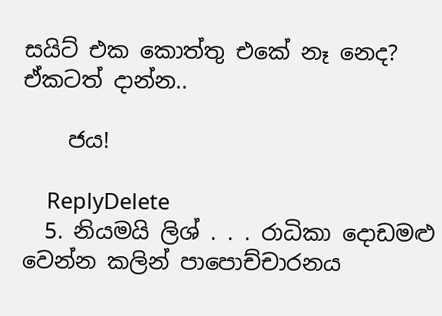සයිට් එක කොත්තු එකේ නෑ නෙද? ඒකටත් දාන්න..

    ජය!

    ReplyDelete
  5. නියමයි ලිශ් . . . රාධිකා දොඩමළු වෙන්න කලින් පාපොච්චාරනය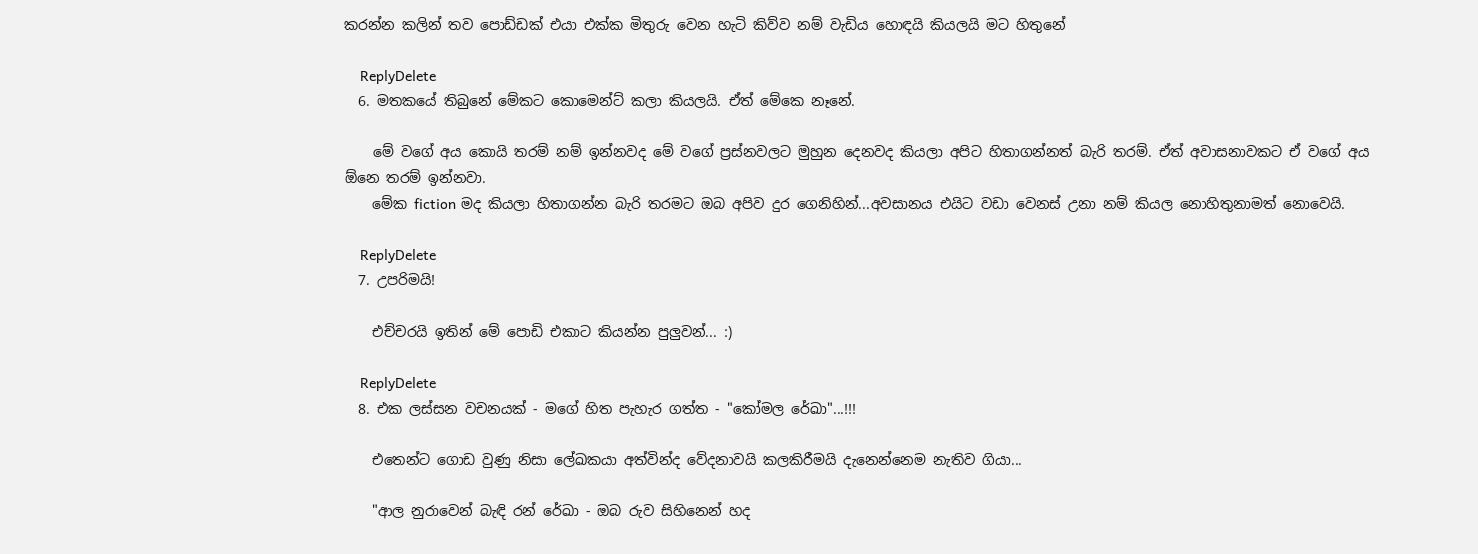කරන්න කලින් තව පොඩ්ඩක් එයා එක්ක මිතුරු වෙන හැටි කිව්ව නම් වැඩිය හොඳයි කියලයි මට හිතුනේ

    ReplyDelete
  6. මතකයේ තිබුනේ මේකට කොමෙන්ට් කලා කියලයි. ඒත් මේකෙ නෑනේ.

    මේ වගේ අය කොයි තරම් නම් ඉන්නවද මේ වගේ ප්‍රස්නවලට මුහුන දෙනවද කියලා අපිට හිතාගන්නත් බැරි තරම්. ඒත් අවාසනාවකට ඒ වගේ අය ඕනෙ තරම් ඉන්නවා.
    මේක fiction මද කියලා හිතාගන්න බැරි තරමට ඔබ අපිව දුර ගෙනිහින්...අවසානය එයිට වඩා වෙනස් උනා නම් කියල නොහිතුනාමත් නොවෙයි.

    ReplyDelete
  7. උපරිමයි!

    එච්චරයි ඉතින් මේ පොඩි එකාට කියන්න පුලුවන්... :)

    ReplyDelete
  8. එක ලස්සන වචනයක් - මගේ හිත පැහැර ගත්ත - "කෝමල රේඛා"...!!!

    එතෙන්ට ගොඩ වුණු නිසා ලේඛකයා අත්වින්ද වේදනාවයි කලකිරීමයි දැනෙන්නෙම නැතිව ගියා...

    "ආල නුරාවෙන් බැඳි රන් රේඛා - ඔබ රුව සිහිනෙන් හද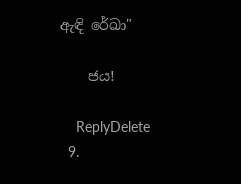ඇඳි රේඛා"

    ජය!

    ReplyDelete
  9.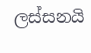ලස්සනයි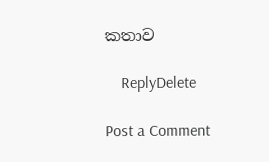කතාව

    ReplyDelete

Post a Comment